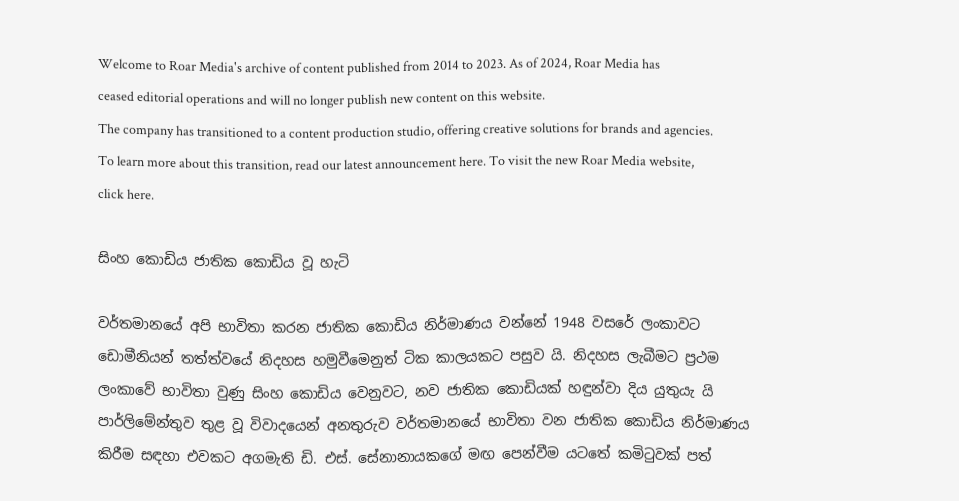Welcome to Roar Media's archive of content published from 2014 to 2023. As of 2024, Roar Media has ceased editorial operations and will no longer publish new content on this website.
The company has transitioned to a content production studio, offering creative solutions for brands and agencies.
To learn more about this transition, read our latest announcement here. To visit the new Roar Media website, click here.

සිංහ කොඩිය ජාතික කොඩිය වූ හැටි

වර්තමානයේ අපි භාවිතා කරන ජාතික කොඩිය නිර්මාණය වන්නේ 1948 වසරේ ලංකාවට ඩොමීනියන් තත්ත්වයේ නිදහස හමුවීමෙනුත් ටික කාලයකට පසුව යි. නිදහස ලැබීමට ප්‍රථම ලංකාවේ භාවිතා වුණු සිංහ කොඩිය වෙනුවට, නව ජාතික කොඩියක් හඳුන්වා දිය යුතුයැ යි පාර්ලිමේන්තුව තුළ වූ විවාදයෙන් අනතුරුව වර්තමානයේ භාවිතා වන ජාතික කොඩිය නිර්මාණය කිරීම සඳහා එවකට අගමැති ඩි. එස්. සේනානායකගේ මඟ පෙන්වීම යටතේ කමිටුවක් පත්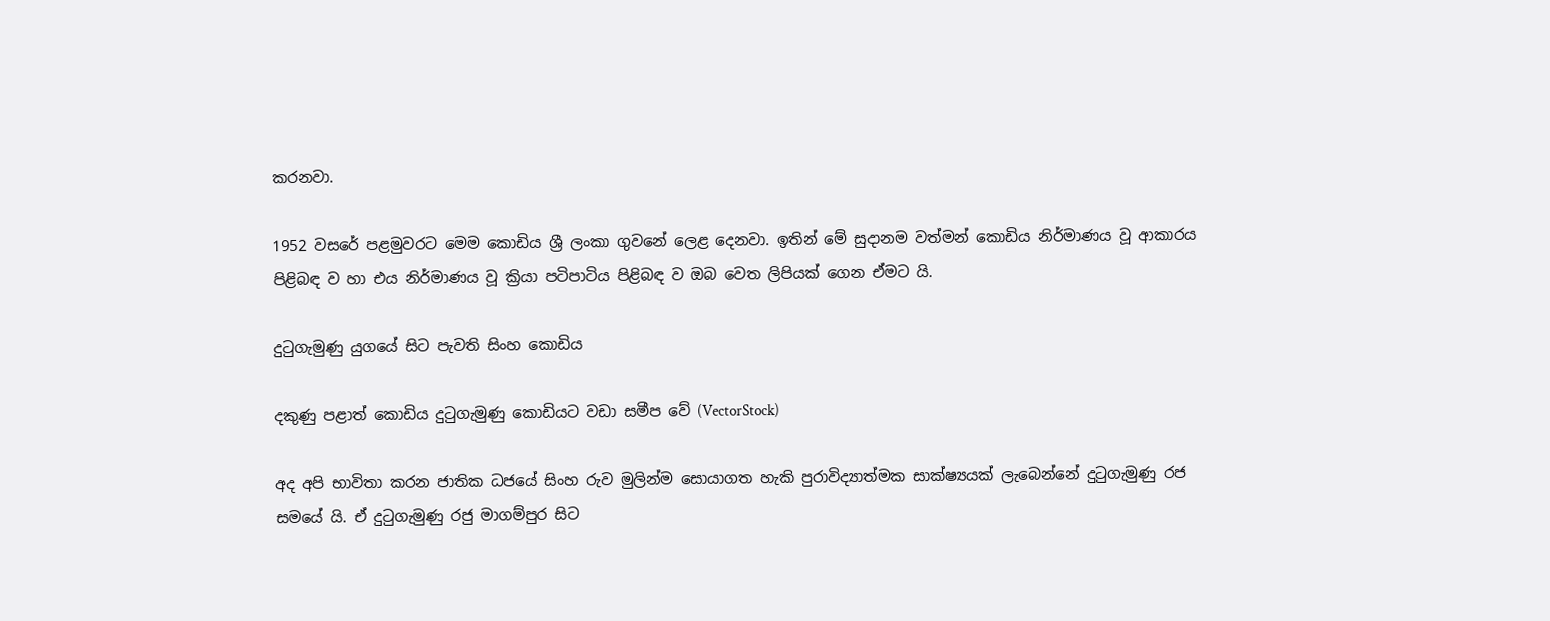කරනවා.

1952 වසරේ පළමුවරට මෙම කොඩිය ශ්‍රී ලංකා ගුවනේ ලෙළ දෙනවා. ඉතින් මේ සුදානම වත්මන් කොඩිය නිර්මාණය වූ ආකාරය පිළිබඳ ව හා එය නිර්මාණය වූ ක්‍රියා පටිපාටිය පිළිබඳ ව ඔබ වෙත ලිපියක් ගෙන ඒමට යි.

දුටුගැමුණු යුගයේ සිට පැවති සිංහ කොඩිය

දකුණු පළාත් කොඩිය දුටුගැමුණු කොඩියට වඩා සමීප වේ (VectorStock)

අද අපි භාවිතා කරන ජාතික ධජයේ සිංහ රුව මුලින්ම සොයාගත හැකි පුරාවිද්‍යාත්මක සාක්ෂ්‍යයක් ලැබෙන්නේ දුටුගැමුණු රජ සමයේ යි. ඒ දුටුගැමුණු රජු මාගම්පුර සිට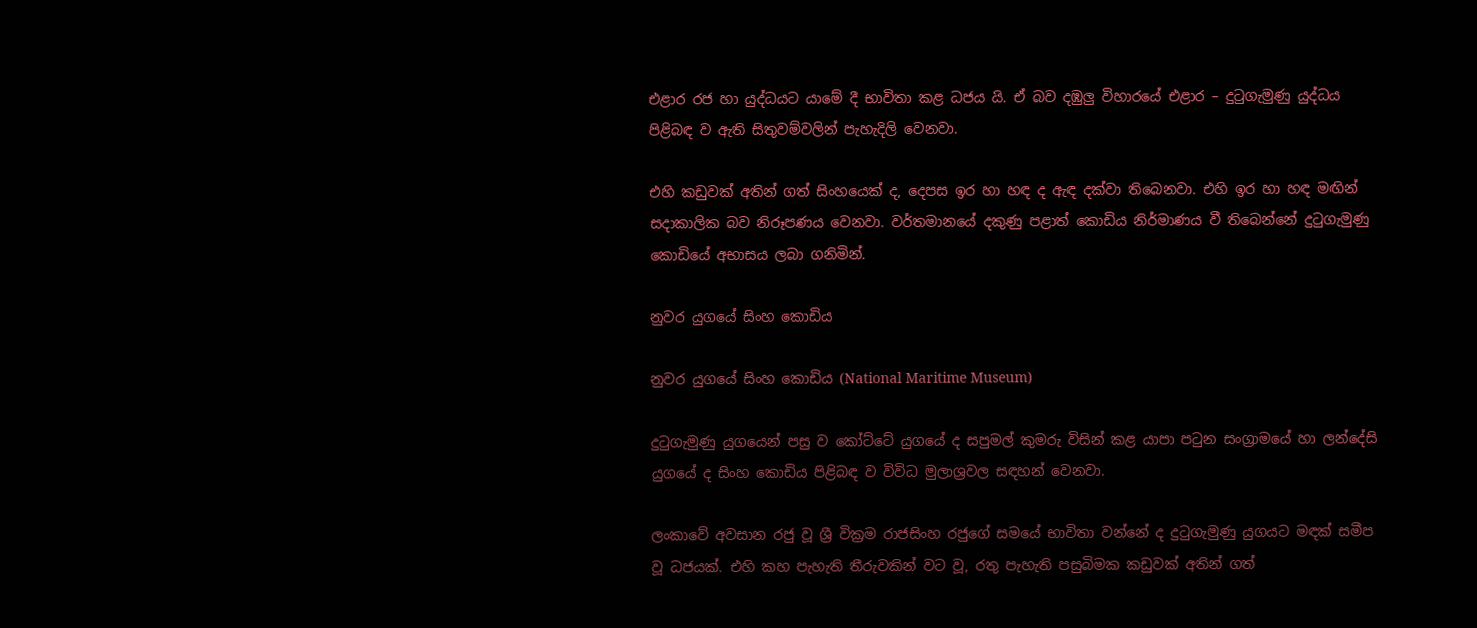එළාර රජ හා යුද්ධයට යාමේ දී භාවිතා කළ ධජය යි. ඒ බව දඹුලු විහාරයේ එළාර – දුටුගැමුණු යුද්ධය පිළිබඳ ව ඇති සිතුවම්වලින් පැහැදිලි වෙනවා.

එහි කඩුවක් අතින් ගත් සිංහයෙක් ද, දෙපස ඉර හා හඳ ද ඇඳ දක්වා තිබෙනවා. එහි ඉර හා හඳ මඟින් සදාකාලික බව නිරූපණය වෙනවා. වර්තමානයේ දකුණු පළාත් කොඩිය නිර්මාණය වී තිබෙන්නේ දුටුගැමුණු කොඩියේ අභාසය ලබා ගනිමින්.

නුවර යුගයේ සිංහ කොඩිය

නුවර යුගයේ සිංහ කොඩිය (National Maritime Museum)

දුටුගැමුණු යුගයෙන් පසු ව කෝට්ටේ යුගයේ ද සපුමල් කුමරු විසින් කළ යාපා පටුන සංග්‍රාමයේ හා ලන්දේසි යුගයේ ද සිංහ කොඩිය පිළිබඳ ව විවිධ මුලාශ්‍රවල සඳහන් වෙනවා.

ලංකාවේ අවසාන රජු වූ ශ්‍රී වික්‍රම රාජසිංහ රජුගේ සමයේ භාවිතා වන්නේ ද දුටුගැමුණු යුගයට මඳක් සමීප වූ ධජයක්. එහි කහ පැහැති තීරුවකින් වට වූ, රතු පැහැති පසුබිමක කඩුවක් අතින් ගත්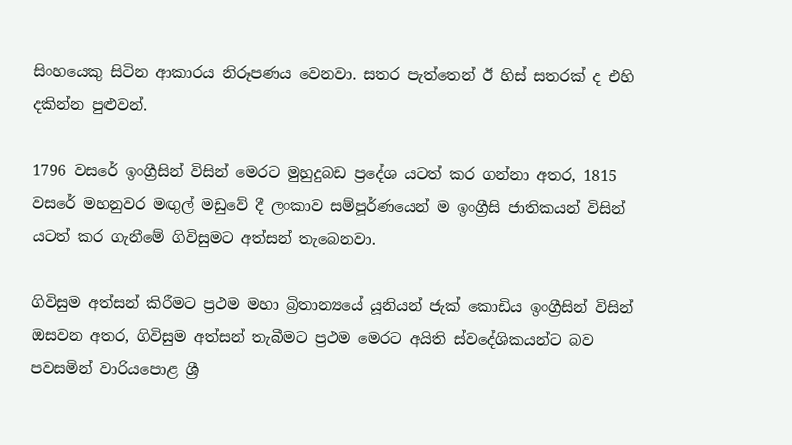සිංහයෙකු සිටින ආකාරය නිරූපණය වෙනවා. සතර පැත්තෙන් ඊ හිස් සතරක් ද එහි දකින්න පුළුවන්.

1796 වසරේ ඉංග්‍රීසින් විසින් මෙරට මුහුදුබඩ ප්‍රදේශ යටත් කර ගන්නා අතර, 1815 වසරේ මහනුවර මඟුල් මඩුවේ දී ලංකාව සම්පූර්ණයෙන් ම ඉංග්‍රීසි ජාතිකයන් විසින් යටත් කර ගැනීමේ ගිවිසුමට අත්සන් තැබෙනවා.

ගිවිසුම අත්සන් කිරීමට ප්‍රථම මහා බ්‍රිතාන්‍යයේ යූනියන් ජැක් කොඩිය ඉංග්‍රීසින් විසින් ඔසවන අතර, ගිවිසුම අත්සන් තැබීමට ප්‍රථම මෙරට අයිති ස්වදේශිකයන්ට බව පවසමින් වාරියපොළ ශ්‍රී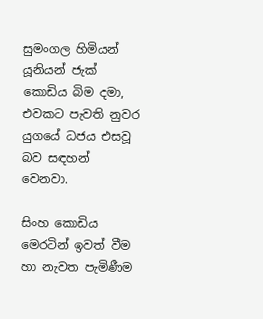සුමංගල හිමියන් යූනියන් ජැක් කොඩිය බිම දමා, එවකට පැවති නුවර යුගයේ ධජය එසවූ බව සඳහන් වෙනවා.

සිංහ කොඩිය මෙරටින් ඉවත් වීම හා නැවත පැමිණීම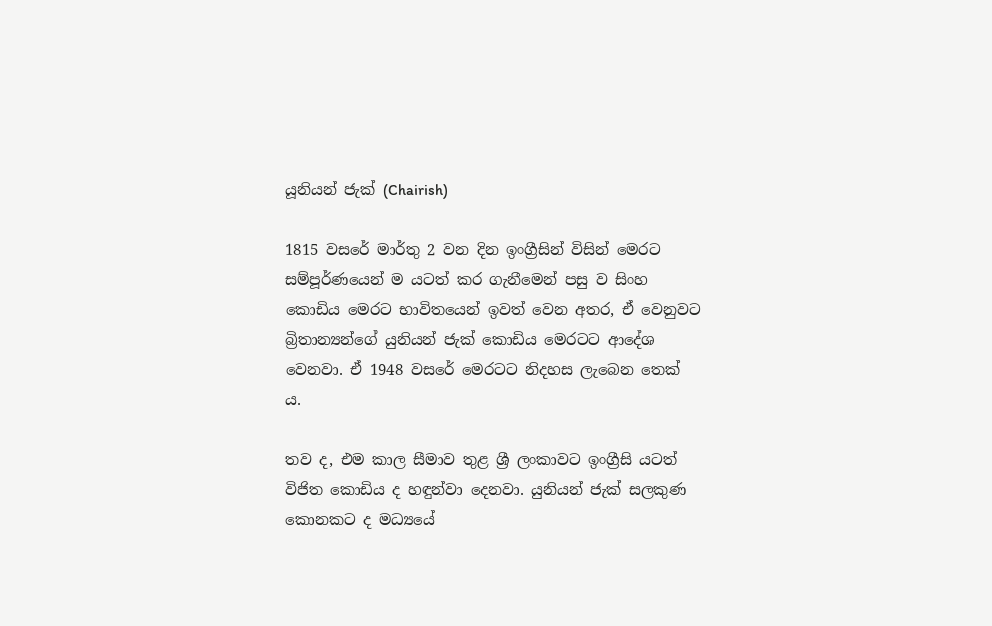යූනියන් ජැක් (Chairish)

1815 වසරේ මාර්තු 2 වන දින ඉංග්‍රීසින් විසින් මෙරට සම්පූර්ණයෙන් ම යටත් කර ගැනීමෙන් පසු ව සිංහ කොඩිය මෙරට භාවිතයෙන් ඉවත් වෙන අතර, ඒ වෙනුවට බ්‍රිතාන්‍යන්ගේ යුනියන් ජැක් කොඩිය මෙරටට ආදේශ වෙනවා. ඒ 1948 වසරේ මෙරටට නිදහස ලැබෙන තෙක් ය.

තව ද, එම කාල සීමාව තුළ ශ්‍රී ලංකාවට ඉංග්‍රීසි යටත් විජිත කොඩිය ද හඳුන්වා දෙනවා. යුනියන් ජැක් සලකුණ කොනකට ද මධ්‍යයේ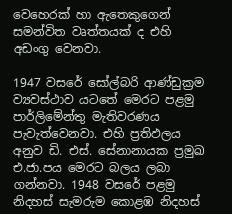වෙහෙරක් හා ඇතෙකුගෙන් සමන්විත වෘත්තයක් ද එහි අඩංගු වෙනවා.

1947 වසරේ සෝල්බරි ආණ්ඩුක්‍රම ව්‍යවස්ථාව යටතේ මෙරට පළමු පාර්ලිමේන්තු මැතිවරණය පැවැත්වෙනවා. එහි ප්‍රතිඵලය අනුව ඩි. එස්. සේනානායක ප්‍රමුඛ එ.ජා.පය මෙරට බලය ලබා ගන්නවා. 1948 වසරේ පළමු නිදහස් සැමරුම කොළඹ නිදහස්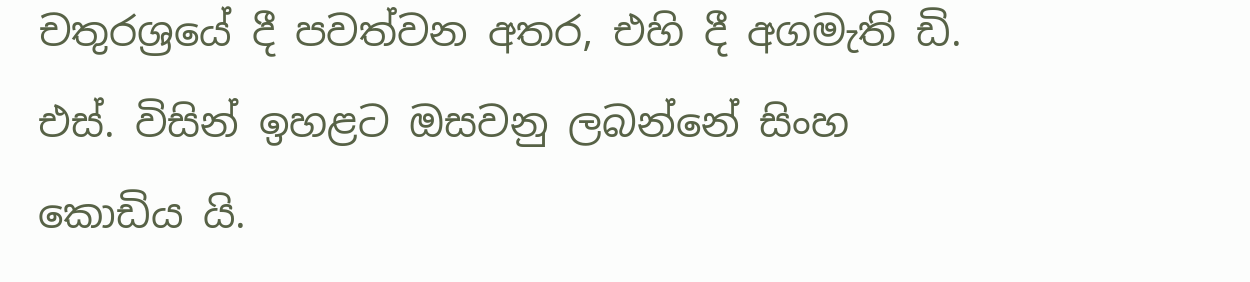චතුරශ්‍රයේ දී පවත්වන අතර, එහි දී අගමැති ඩි. එස්. විසින් ඉහළට ඔසවනු ලබන්නේ සිංහ කොඩිය යි.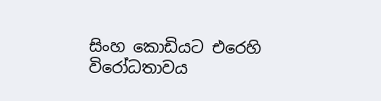සිංහ කොඩියට එරෙහි විරෝධතාවය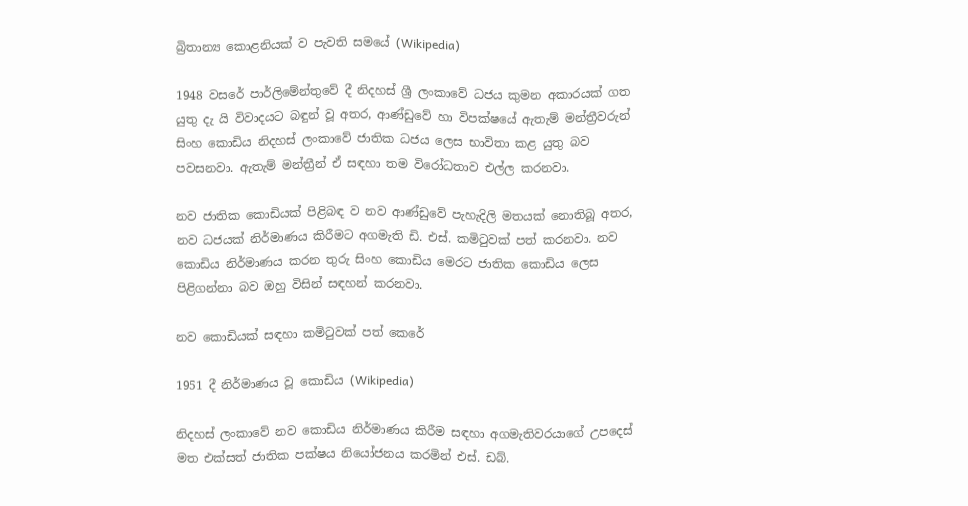බ්‍රිතාන්‍ය කොළනියක් ව පැවති සමයේ (Wikipedia)

1948 වසරේ පාර්ලිමේන්තුවේ දී නිදහස් ශ්‍රී ලංකාවේ ධජය කුමන අකාරයක් ගත යුතු දැ යි විවාදයට බඳුන් වූ අතර, ආණ්ඩුවේ හා විපක්ෂයේ ඇතැම් මන්ත්‍රීවරුන් සිංහ කොඩිය නිදහස් ලංකාවේ ජාතික ධජය ලෙස භාවිතා කළ යුතු බව පවසනවා. ඇතැම් මන්ත්‍රීන් ඒ සඳහා තම විරෝධතාව එල්ල කරනවා.

නව ජාතික කොඩියක් පිළිබඳ ව නව ආණ්ඩුවේ පැහැදිලි මතයක් නොතිබූ අතර, නව ධජයක් නිර්මාණය කිරීමට අගමැති ඩි. එස්. කමිටුවක් පත් කරනවා. නව කොඩිය නිර්මාණය කරන තුරු සිංහ කොඩිය මෙරට ජාතික කොඩිය ලෙස පිළිගන්නා බව ඔහු විසින් සඳහන් කරනවා.

නව කොඩියක් සඳහා කමිටුවක් පත් කෙරේ

1951 දී නිර්මාණය වූ කොඩිය (Wikipedia)

නිදහස් ලංකාවේ නව කොඩිය නිර්මාණය කිරීම සඳහා අගමැතිවරයාගේ උපදෙස් මත එක්සත් ජාතික පක්ෂය නියෝජනය කරමින් එස්. ඩබ්.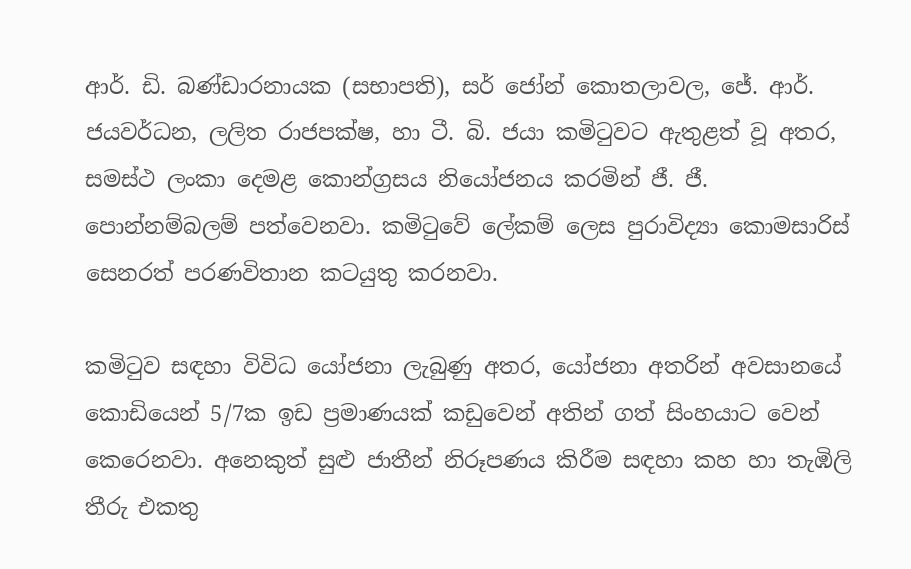ආර්. ඩි. බණ්ඩාරනායක (සභාපති), සර් ජෝන් කොතලාවල, ජේ. ආර්. ජයවර්ධන, ලලිත රාජපක්ෂ, හා ටී. බි. ජයා කමිටුවට ඇතුළත් වූ අතර, සමස්ථ ලංකා දෙමළ කොන්ග්‍රසය නියෝජනය කරමින් ජී. ජී. පොන්නම්බලම් පත්වෙනවා. කමිටුවේ ලේකම් ලෙස පුරාවිද්‍යා කොමසාරිස් සෙනරත් පරණවිතාන කටයුතු කරනවා.

කමිටුව සඳහා විවිධ යෝජනා ලැබුණු අතර, යෝජනා අතරින් අවසානයේ කොඩියෙන් 5/7ක ඉඩ ප්‍රමාණයක් කඩුවෙන් අතින් ගත් සිංහයාට වෙන් කෙරෙනවා. අනෙකුත් සුළු ජාතීන් නිරූපණය කිරීම සඳහා කහ හා තැඹිලි තීරු එකතු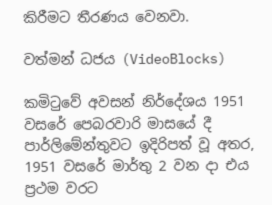කිරීමට තීරණය වෙනවා.

වත්මන් ධජය (VideoBlocks)

කමිටුවේ අවසන් නිර්දේශය 1951 වසරේ පෙබරවාරි මාසයේ දී පාර්ලිමේන්තුවට ඉදිරිපත් වූ අතර, 1951 වසරේ මාර්තු 2 වන දා එය ප්‍රථම වරට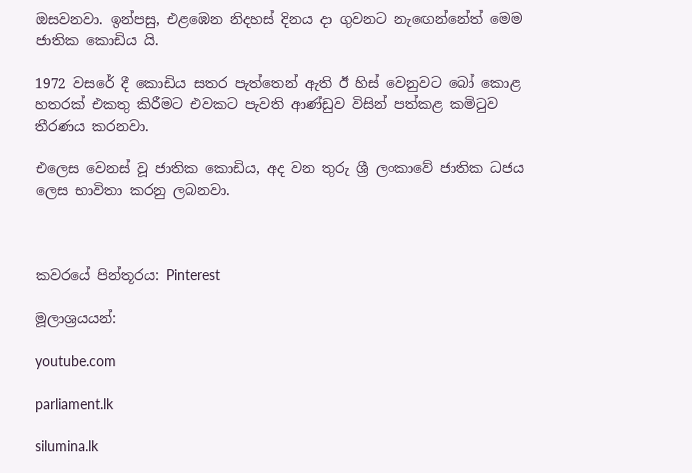ඔසවනවා. ඉන්පසු, එළඹෙන නිදහස් දිනය දා ගුවනට නැඟෙන්නේත් මෙම ජාතික කොඩිය යි.

1972 වසරේ දී කොඩිය සතර පැත්තෙන් ඇති ඊ හිස් වෙනුවට බෝ කොළ හතරක් එකතු කිරීමට එවකට පැවති ආණ්ඩුව විසින් පත්කළ කමිටුව තීරණය කරනවා.

එලෙස වෙනස් වූ ජාතික කොඩිය, අද වන තුරු ශ්‍රී ලංකාවේ ජාතික ධජය ලෙස භාවිතා කරනු ලබනවා.



කවරයේ පින්තූරය: Pinterest

මූලාශ්‍රයයන්:

youtube.com

parliament.lk

silumina.lk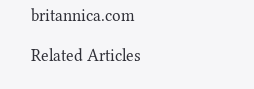britannica.com

Related Articles